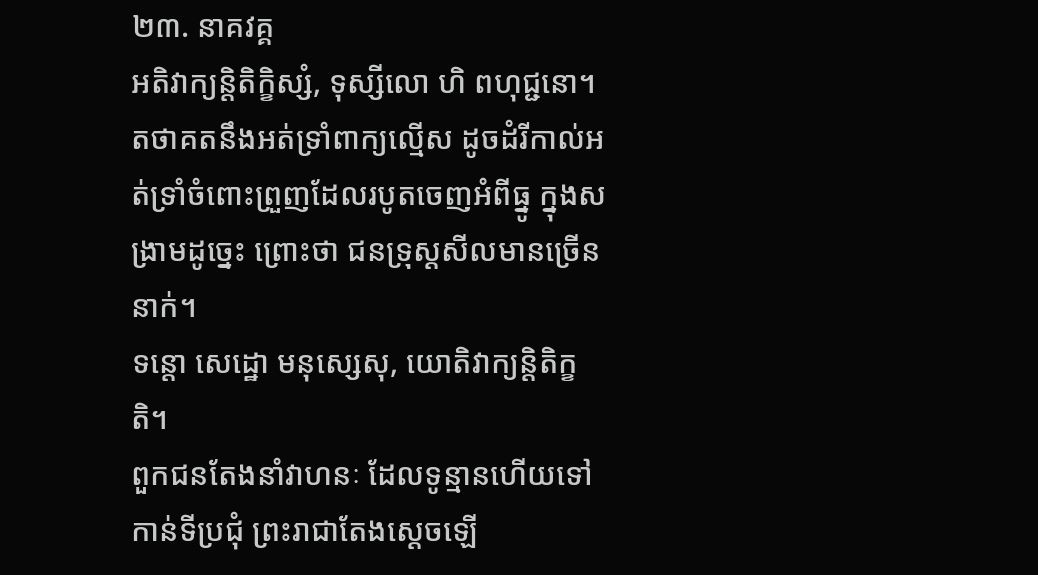២៣. នាគវគ្គ
អតិវាក្យន្ដិតិក្ខិស្សំ, ទុស្សីលោ ហិ ពហុជ្ជនោ។
តថាគតនឹងអត់ទ្រាំពាក្យល្មើស ដូចដំរីកាល់អត់ទ្រាំចំពោះព្រួញដែលរបូតចេញអំពីធ្នូ ក្នុងសង្រាមដូច្នេះ ព្រោះថា ជនទ្រុស្ដសីលមានច្រើននាក់។
ទន្តោ សេដ្ឋោ មនុស្សេសុ, យោតិវាក្យន្ដិតិក្ខតិ។
ពួកជនតែងនាំវាហនៈ ដែលទូន្មានហើយទៅកាន់ទីប្រជុំ ព្រះរាជាតែងសេ្ដចឡើ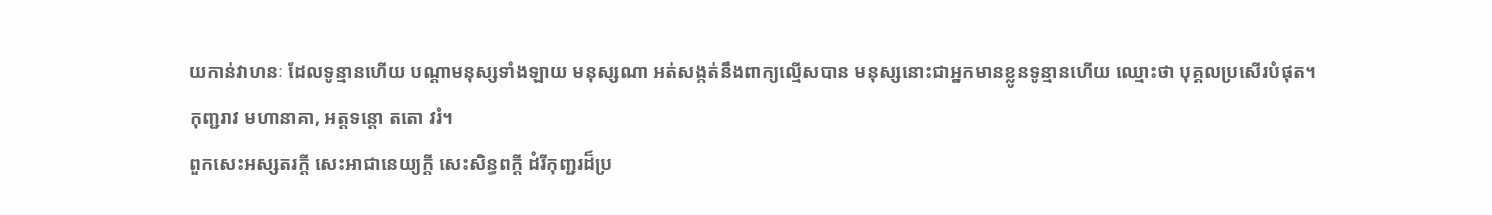យកាន់វាហនៈ ដែលទូន្មានហើយ បណ្ដាមនុស្សទាំងឡាយ មនុស្សណា អត់សង្កត់នឹងពាក្យល្មើសបាន មនុស្សនោះជាអ្នកមានខ្លូនទូន្មានហើយ ឈ្មោះថា បុគ្គលប្រសើរបំផុត។
កុញ្ជរាវ មហានាគា, អត្តទន្តោ តតោ វរំ។
ពួកសេះអស្សតរក្ដី សេះអាជានេយ្យក្ដី សេះសិន្ធពក្ដី ដំរីកុញ្ជរដ៏ប្រ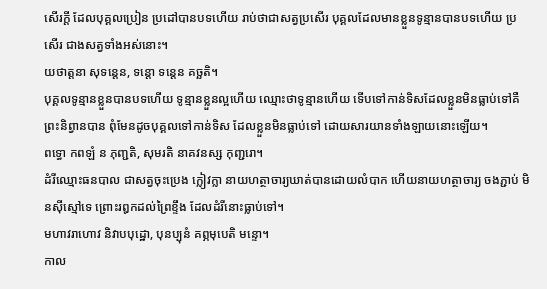សើរក្ដី ដែលបុគ្គលប្រៀន ប្រដៅបានបទហើយ រាប់ថាជាសត្វប្រសើរ បុគ្គលដែលមានខ្លួនទូន្មានបានបទហើយ ប្រសើរ ជាងសត្វទាំងអស់នោះ។
យថាត្តនា សុទន្តេន, ទន្តោ ទន្តេន គច្ឆតិ។
បុគ្គលទូន្មានខ្លួនបានបទហើយ ទូន្មានខ្លួនល្អហើយ ឈ្មោះថាទូន្មានហើយ ទើបទៅកាន់ទិសដែលខ្លួនមិនធ្លាប់ទៅគឺព្រះនិព្វានបាន ពុំមែនដូចបុគ្គលទៅកាន់ទិស ដែលខ្លួនមិនធ្លាប់ទៅ ដោយសារយានទាំងឡាយនោះឡើយ។
ពទ្ធោ កពឡំ ន ភុញ្ជតិ, សុមរតិ នាគវនស្ស កុញ្ជរោ។
ដំរីឈ្មោះធនបាល ជាសត្វចុះប្រេង ក្លៀវក្លា នាយហត្ថាចារ្យឃាត់បានដោយលំបាក ហើយនាយហត្ថាចារ្យ ចងភ្ជាប់ មិនស៊ីស្មៅទេ ព្រោះរឰកដល់ព្រៃខ្ទឹង ដែលដំរីនោះធ្លាប់ទៅ។
មហាវរាហោវ និវាបបុដ្ឋោ, បុនប្បុនំ គព្ភមុបេតិ មន្ទោ។
កាល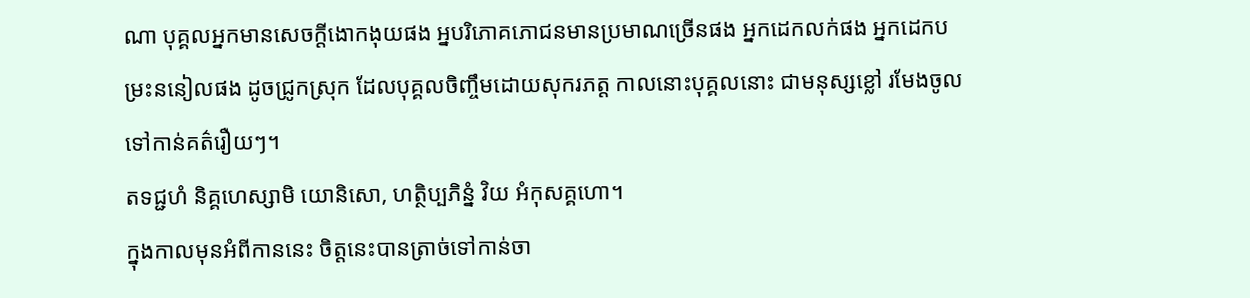ណា បុគ្គលអ្នកមានសេចក្ដីងោកងុយផង អ្នបរិភោគភោជនមានប្រមាណច្រើនផង អ្នកដេកលក់ផង អ្នកដេកបម្រះននៀលផង ដូចជ្រូកស្រុក ដែលបុគ្គលចិញ្ចឹមដោយសុករភត្ត កាលនោះបុគ្គលនោះ ជាមនុស្សខ្លៅ រមែងចូលទៅកាន់គត៌រឿយៗ។
តទជ្ជហំ និគ្គហេស្សាមិ យោនិសោ, ហត្ថិប្បភិន្នំ វិយ អំកុសគ្គហោ។
ក្នុងកាលមុនអំពីកាននេះ ចិត្តនេះបានត្រាច់ទៅកាន់ចា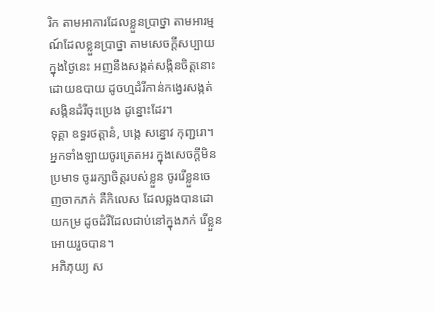រិក តាមអាការដែលខ្លួនប្រាថ្នា តាមអារម្មណ៍ដែលខ្លួនប្រាថ្នា តាមសេចក្ដីសប្បាយក្នុងថ្ងៃនេះ អញនឹងសង្កត់សង្កិនចិត្តនោះ ដោយឧបាយ ដូចហ្មដំរីកាន់កង្វេរសង្កត់សង្កិនដំរីចុះប្រេង ដូន្នោះដែរ។
ទុគ្គា ឧទ្ធរថត្តានំ, បង្កេ សន្នោវ កុញ្ជរោ។
អ្នកទាំងឡាយចូរត្រេតអរ ក្នុងសេចក្ដីមិនប្រមាទ ចូររក្សាចិត្តរបស់ខ្លួន ចូររើខ្លួនចេញចាកភក់ គឺកិលេស ដែលឆ្លងបានដោយកម្រ ដូចដំរីដែលជាប់នៅក្នុងភក់ រើខ្លួនអោយរួចបាន។
អភិភុយ្យ ស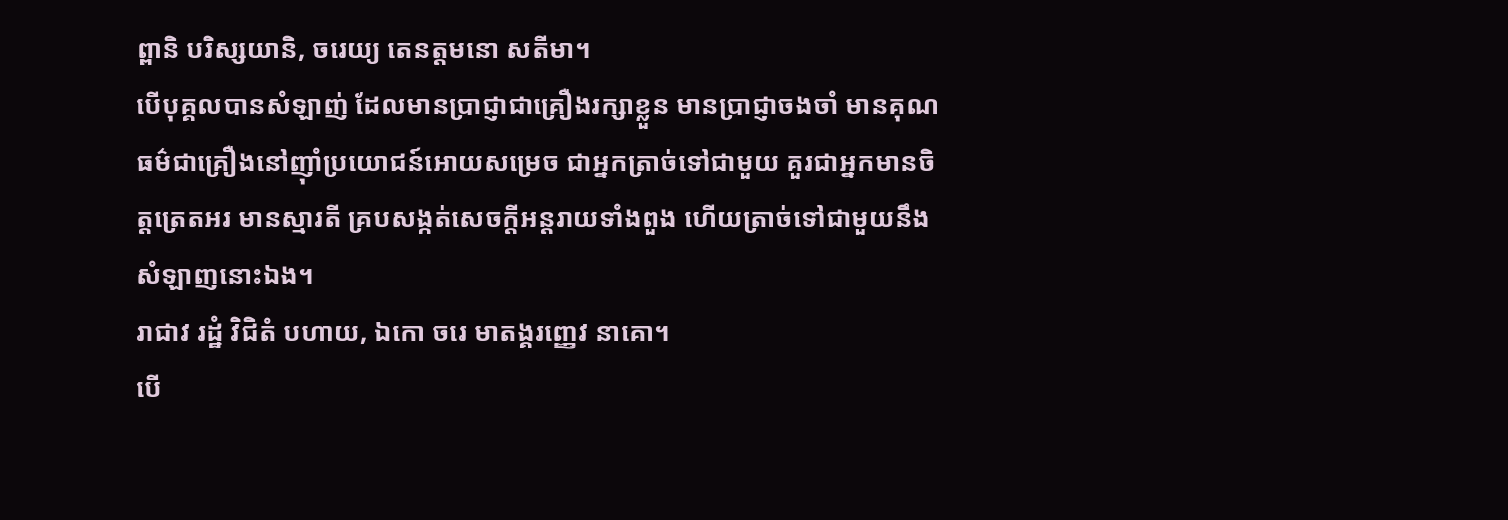ព្ពានិ បរិស្សយានិ, ចរេយ្យ តេនត្តមនោ សតីមា។
បើបុគ្គលបានសំឡាញ់ ដែលមានប្រាជ្ញាជាគ្រឿងរក្សាខ្លួន មានប្រាជ្ញាចងចាំ មានគុណធម៌ជាគ្រឿងនៅញ៉ាំប្រយោជន៍អោយសម្រេច ជាអ្នកត្រាច់ទៅជាមួយ គួរជាអ្នកមានចិត្តត្រេតអរ មានស្មារតី គ្របសង្កត់សេចក្ដីអន្ដរាយទាំងពួង ហើយត្រាច់ទៅជាមួយនឹងសំឡាញនោះឯង។
រាជាវ រដ្ឋំ វិជិតំ បហាយ, ឯកោ ចរេ មាតង្គរញ្ញេវ នាគោ។
បើ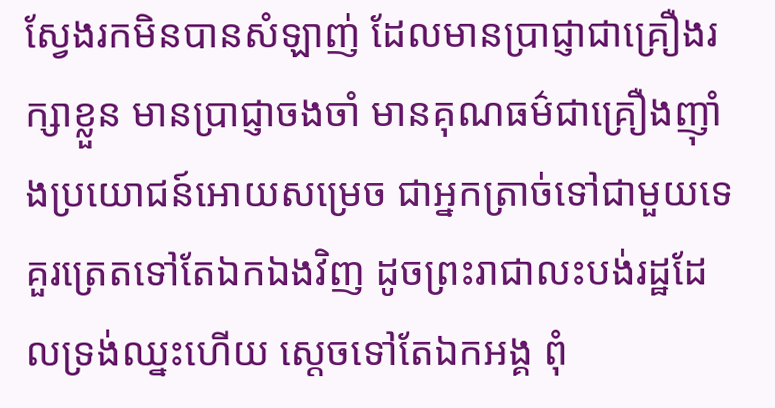ស្វែងរកមិនបានសំឡាញ់ ដែលមានប្រាជ្ញាជាគ្រឿងរក្សាខ្លួន មានប្រាជ្ញាចងចាំ មានគុណធម៌ជាគ្រឿងញ៉ាំងប្រយោជន៍អោយសម្រេច ជាអ្នកត្រាច់ទៅជាមួយទេ គួរត្រេតទៅតែឯកឯងវិញ ដូចព្រះរាជាលះបង់រដ្ឋដែលទ្រង់ឈ្នះហើយ ស្ដេចទៅតែឯកអង្គ ពុំ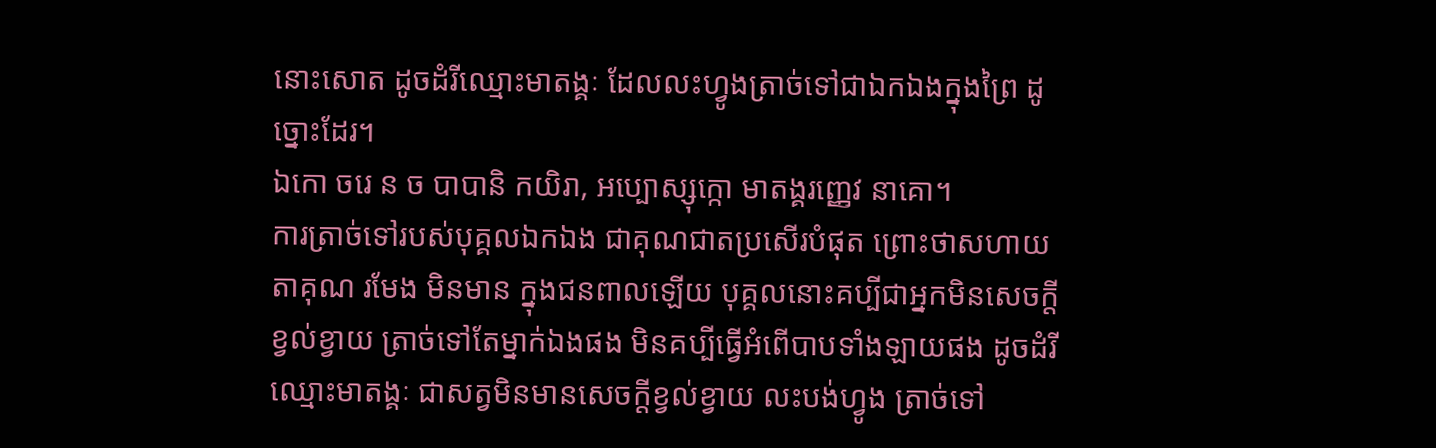នោះសោត ដូចដំរីឈ្មោះមាតង្គៈ ដែលលះហ្វូងត្រាច់ទៅជាឯកឯងក្នុងព្រៃ ដូច្នោះដែរ។
ឯកោ ចរេ ន ច បាបានិ កយិរា, អប្បោស្សុក្កោ មាតង្គរញ្ញេវ នាគោ។
ការត្រាច់ទៅរបស់បុគ្គលឯកឯង ជាគុណជាតប្រសើរបំផុត ព្រោះថាសហាយតាគុណ រមែង មិនមាន ក្នុងជនពាលឡើយ បុគ្គលនោះគប្បីជាអ្នកមិនសេចក្ដីខ្វល់ខ្វាយ ត្រាច់ទៅតែម្នាក់ឯងផង មិនគប្បីធ្វើអំពើបាបទាំងឡាយផង ដូចដំរីឈ្មោះមាតង្គៈ ជាសត្វមិនមានសេចក្ដីខ្វល់ខ្វាយ លះបង់ហ្វូង ត្រាច់ទៅ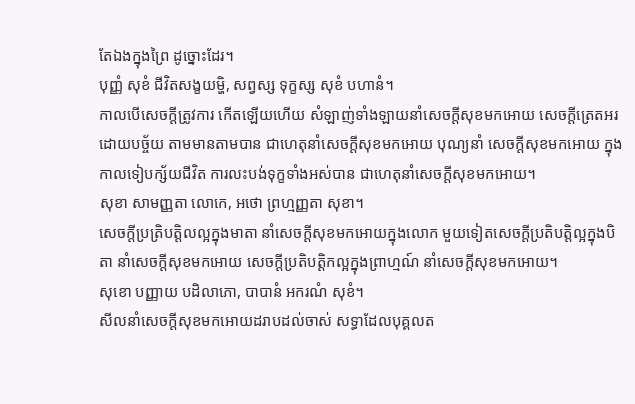តែឯងក្នុងព្រៃ ដូច្នោះដែរ។
បុញ្ញំ សុខំ ជីវិតសង្ខយម្ហិ, សព្វស្ស ទុក្ខស្ស សុខំ បហានំ។
កាលបើសេចក្ដីត្រូវការ កើតឡើយហើយ សំឡាញ់ទាំងឡាយនាំសេចក្ដីសុខមកអោយ សេចក្ដីត្រេតអរដោយបច្ច័យ តាមមានតាមបាន ជាហេតុនាំសេចក្ដីសុខមកអោយ បុណ្យនាំ សេចក្ដីសុខមកអោយ ក្នុងកាលទៀបក្ស័យជីវិត ការលះបង់ទុក្ខទាំងអស់បាន ជាហេតុនាំសេចក្ដីសុខមកអោយ។
សុខា សាមញ្ញតា លោកេ, អថោ ព្រហ្មញ្ញតា សុខា។
សេចក្ដីប្រត្រិបត្តិលល្អក្នុងមាតា នាំសេចក្ដីសុខមកអោយក្នុងលោក មួយទៀតសេចក្ដីប្រតិបត្តិល្អក្នុងបិតា នាំសេចក្ដីសុខមកអោយ សេចក្ដីប្រតិបត្តិកល្អក្នុងព្រាហ្មណ៍ នាំសេចក្ដីសុខមកអោយ។
សុខោ បញ្ញាយ បដិលាភោ, បាបានំ អករណំ សុខំ។
សីលនាំសេចក្ដីសុខមកអោយដរាបដល់ចាស់ សទ្ធាដែលបុគ្គលត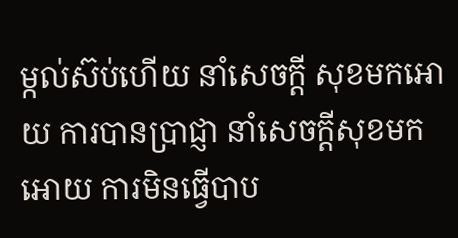ម្កល់ស៊ប់ហើយ នាំសេចក្ដី សុខមកអោយ ការបានប្រាជ្ញា នាំសេចក្ដីសុខមកអោយ ការមិនធ្វើបាប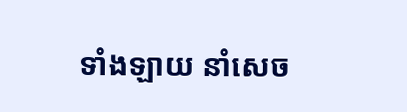ទាំងឡាយ នាំសេច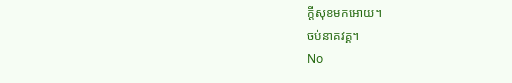ក្ដីសុខមកអោយ។
ចប់នាគវគ្គ។
No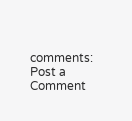comments:
Post a Comment